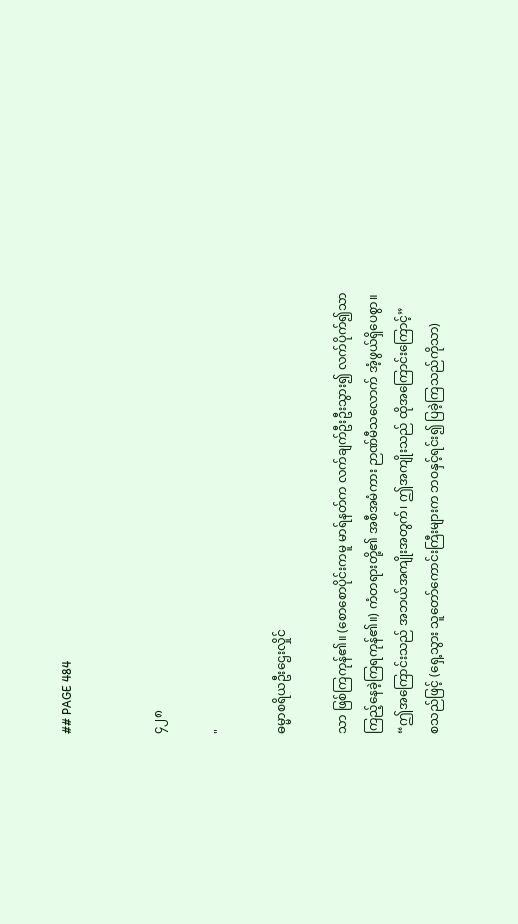## PAGE 484


၄၂၈

"

ဓမ္မာစရိယဦးဌေးလှိုင်

သာ ဖြစ်ကြကုန်၏။ (စောစောပိုင်းကမူ မာရ်နတ်က လက်ချက်ဦးဦးသွား၍ လက်ပိုက်၍သာ
ကြည့်နေခဲ့ကြရကုန်၏။) ကံတရားတို့၏ အစီအမံကား ဉာဏ်မီသလောက် အံ့ဖွယ်ရှိပေစွာ။
“ဤအကြောင်းသည် အဘယ်အကျိုးအတွက်၊ ဤအကျိုးသည် ထိုအကြောင်းကြောင့်”
စသည်ဖြင့် (ရှေ့သွား သူတော်ကောင်းကြီးများက ဘဝနှင့်ရင်း၍ ပြခဲ့ကြသည်ကိုသာ)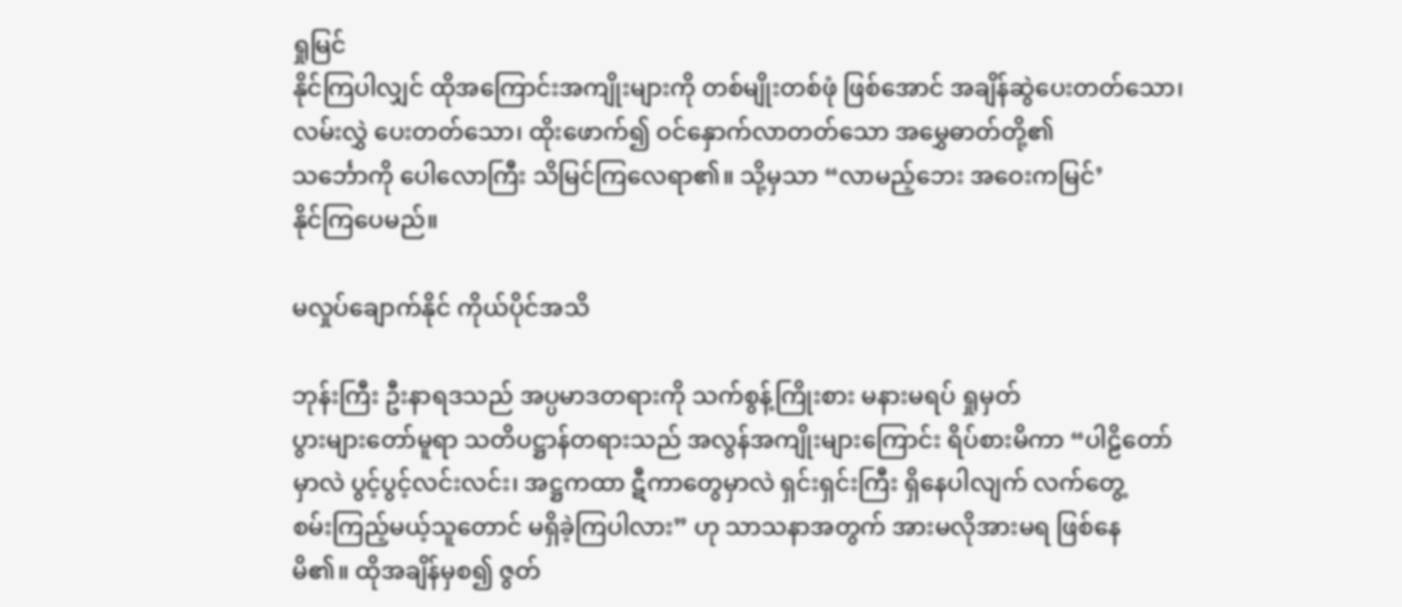ရှုမြင်
နိုင်ကြပါလျှင် ထိုအကြောင်းအကျိုးများကို တစ်မျိုးတစ်ဖုံ ဖြစ်အောင် အချိန်ဆွဲပေးတတ်သော၊
လမ်းလွှဲ ပေးတတ်သော၊ ထိုးဖောက်၍ ဝင်နှောက်လာတတ်သော အမွှေဓာတ်တို့၏
သင်္ဘောကို ပေါလောကြီး သိမြင်ကြလေရာ၏။ သို့မှသာ “လာမည့်ဘေး အဝေးကမြင်’
နိုင်ကြပေမည်။

မလှုပ်ချောက်နိုင် ကိုယ်ပိုင်အသိ

ဘုန်းကြီး ဦးနာရဒသည် အပ္ပမာဒတရားကို သက်စွန့်ကြိုးစား မနားမရပ် ရှုမှတ်
ပွားများတော်မူရာ သတိပဋ္ဌာန်တရားသည် အလွန်အကျိုးများကြောင်း ရိပ်စားမိကာ “ပါဠိတော်
မှာလဲ ပွင့်ပွင့်လင်းလင်း၊ အဋ္ဌကထာ ဋီကာတွေမှာလဲ ရှင်းရှင်းကြီး ရှိနေပါလျက် လက်တွေ့
စမ်းကြည့်မယ့်သူတောင် မရှိခဲ့ကြပါလား” ဟု သာသနာအတွက် အားမလိုအားမရ ဖြစ်နေ
မိ၏။ ထိုအချိန်မှစ၍ ဇွတ်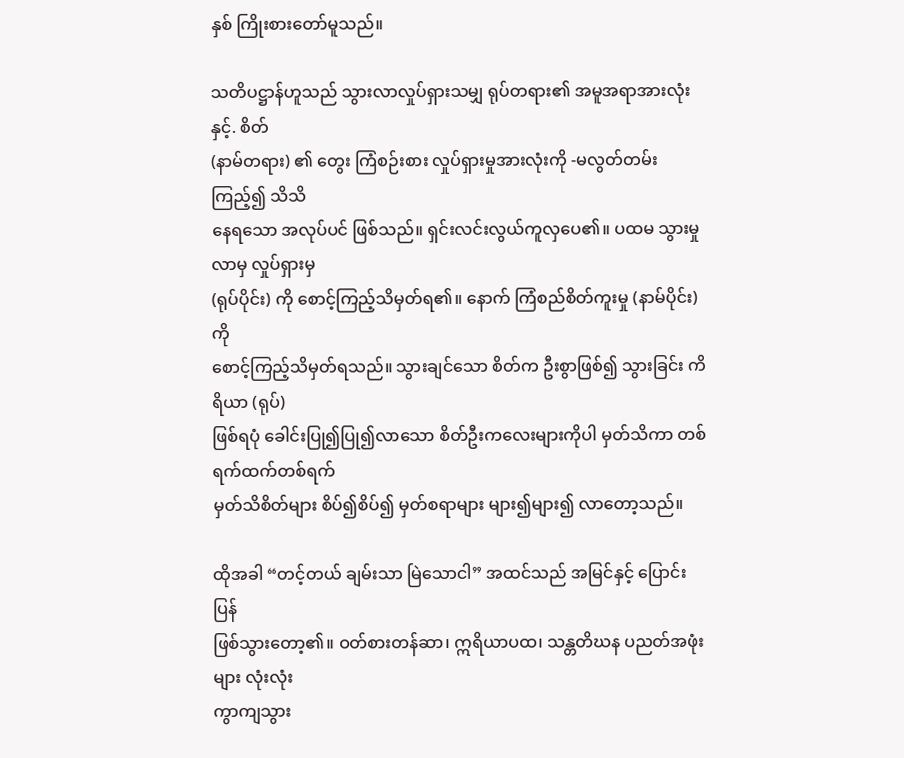နှစ် ကြိုးစားတော်မူသည်။

သတိပဋ္ဌာန်ဟူသည် သွားလာလှုပ်ရှားသမျှ ရုပ်တရား၏ အမူအရာအားလုံးနှင့်. စိတ်
(နာမ်တရား) ၏ တွေး ကြံစဉ်းစား လှုပ်ရှားမှုအားလုံးကို -မလွတ်တမ်း ကြည့်၍ သိသိ
နေရသော အလုပ်ပင် ဖြစ်သည်။ ရှင်းလင်းလွယ်ကူလှပေ၏။ ပထမ သွားမှုလာမှ လှုပ်ရှားမှ
(ရုပ်ပိုင်း) ကို စောင့်ကြည့်သိမှတ်ရ၏။ နောက် ကြံစည်စိတ်ကူးမှု (နာမ်ပိုင်း) ကို
စောင့်ကြည့်သိမှတ်ရသည်။ သွားချင်သော စိတ်က ဦးစွာဖြစ်၍ သွားခြင်း ကိရိယာ (ရုပ်)
ဖြစ်ရပုံ ခေါင်းပြု၍ပြု၍လာသော စိတ်ဦးကလေးများကိုပါ မှတ်သိကာ တစ်ရက်ထက်တစ်ရက်
မှတ်သိစိတ်များ စိပ်၍စိပ်၍ မှတ်စရာများ များ၍များ၍ လာတော့သည်။

ထိုအခါ “တင့်တယ် ချမ်းသာ မြဲသောငါ” အထင်သည် အမြင်နှင့် ပြောင်းပြန်
ဖြစ်သွားတော့၏။ ဝတ်စားတန်ဆာ၊ ဣရိယာပထ၊ သန္တတိဃန ပညတ်အဖုံးများ လုံးလုံး
ကွာကျသွား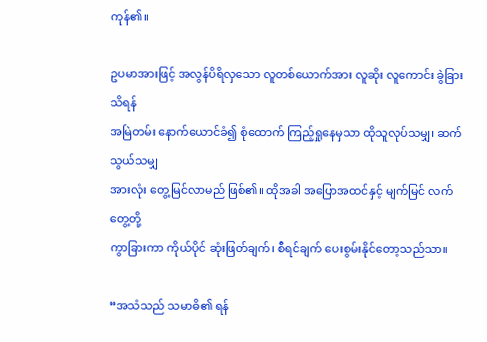ကုန်၏။

ဥပမာအားဖြင့် အလွန်ပိရိလှသော လူတစ်ယောက်အား လူဆိုး လူကောင်း ခွဲခြားသိရန်
အမြဲတမ်း နောက်ယောင်ခံ၍ စုံထောက် ကြည့်ရှုနေမှသာ ထိုသူလုပ်သမျှ၊ ဆက်သွယ်သမျှ
အားလုံး တွေ့မြင်လာမည် ဖြစ်၏။ ထိုအခါ အပြောအထင်နှင့် မျက်မြင် လက်တွေ့တို့
ကွာခြားကာ ကိုယ်ပိုင် ဆုံးဖြတ်ချက်၊ စီရင်ချက် ပေးစွမ်းနိုင်တော့သည်သာ။

“အသံသည် သမာဓိ၏ ရန်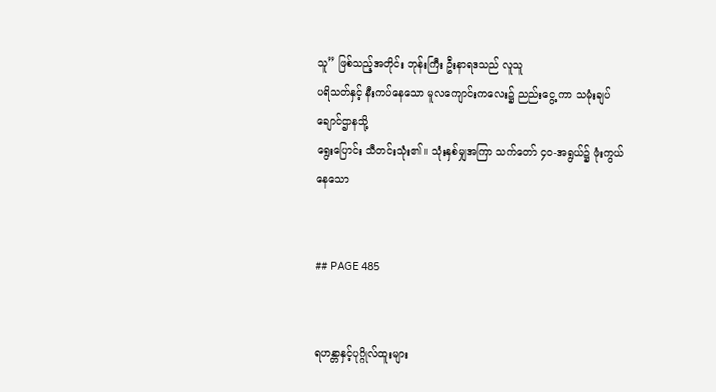သူ” ဖြစ်သည့်အတိုင်း ဘုန်းကြီး ဦးနာရဒသည် လူသူ
ပရိသတ်နှင့် နီးကပ်နေသော မူလကျောင်းကလေး၌ ညည်းငွေ့ ကာ သမုံးချပ်ချောင်ဌာနသို့
ရွေးပြောင်း သီတင်းသုံး၏။ သုံးနှစ်မျှအကြာ သက်တော် ၄၀-အရွယ်၌ ဖုံးကွယ်နေသော


## PAGE 485


ရဟန္တာနှင့်ပုဂ္ဂိုလ်ထူးများ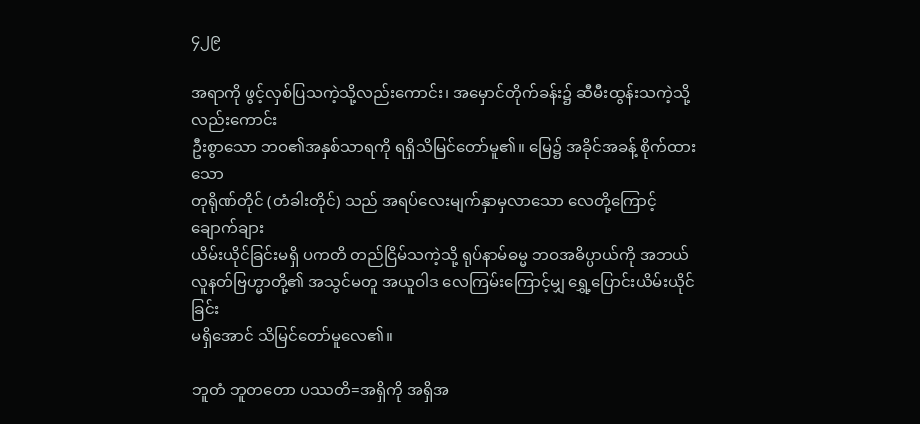၄၂၉

အရာကို ဖွင့်လှစ်ပြသကဲ့သို့လည်းကောင်း၊ အမှောင်တိုက်ခန်း၌ ဆီမီးထွန်းသကဲ့သို့ လည်းကောင်း
ဦးစွာသော ဘဝ၏အနှစ်သာရကို ရရှိသိမြင်တော်မူ၏။ မြေ၌ အခိုင်အခန့် စိုက်ထားသော
တုရိုဏ်တိုင် (တံခါးတိုင်) သည် အရပ်လေးမျက်နှာမှလာသော လေတို့ကြောင့် ချောက်ချား
ယိမ်းယိုင်ခြင်းမရှိ ပကတိ တည်ငြိမ်သကဲ့သို့ ရုပ်နာမ်ဓမ္မ ဘဝအဓိပ္ပာယ်ကို အဘယ်
လူနတ်ဗြဟ္မာတို့၏ အသွင်မတူ အယူဝါဒ လေကြမ်းကြောင့်မျှ ရွှေ့ပြောင်းယိမ်းယိုင်ခြင်း
မရှိအောင် သိမြင်တော်မူလေ၏။

ဘူတံ ဘူတတော ပဿတိ=အရှိကို အရှိအ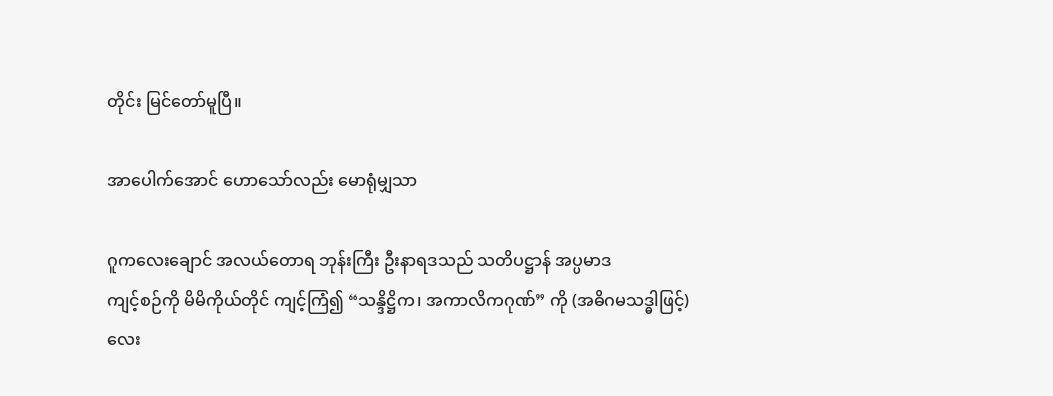တိုင်း မြင်တော်မူပြီ။

အာပေါက်အောင် ဟောသော်လည်း မောရုံမျှသာ

ဂူကလေးချောင် အလယ်တောရ ဘုန်းကြီး ဦးနာရဒသည် သတိပဋ္ဌာန် အပ္ပမာဒ
ကျင့်စဉ်ကို မိမိကိုယ်တိုင် ကျင့်ကြံ၍ “သန္ဒိဋ္ဌိက၊ အကာလိကဂုဏ်” ကို (အဓိဂမသဒ္ဓါဖြင့်)
လေး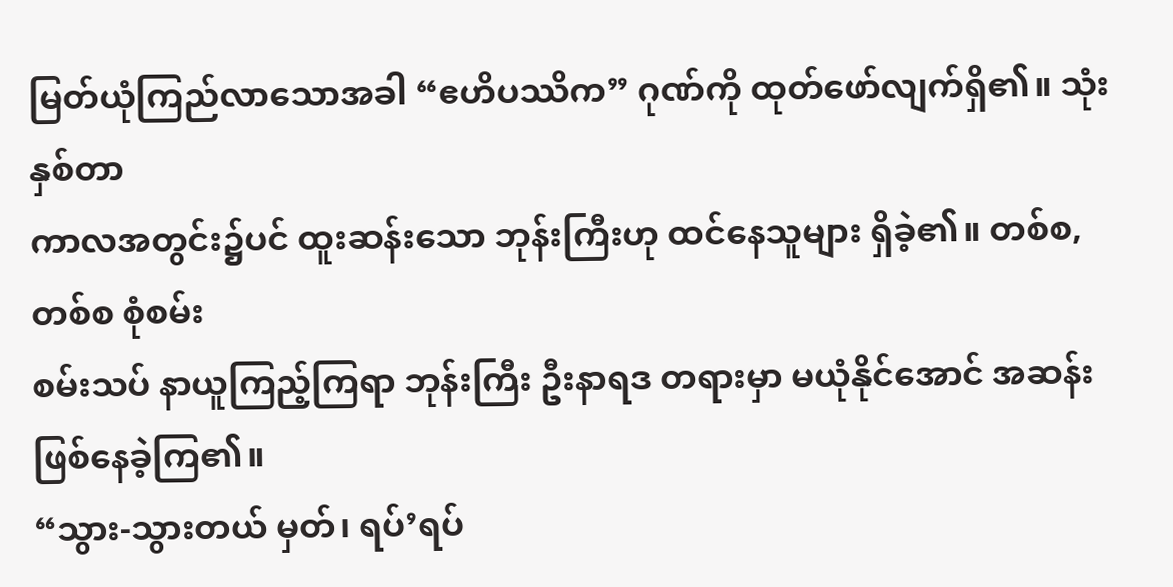မြတ်ယုံကြည်လာသောအခါ “ဧဟိပဿိက” ဂုဏ်ကို ထုတ်ဖော်လျက်ရှိ၏။ သုံးနှစ်တာ
ကာလအတွင်း၌ပင် ထူးဆန်းသော ဘုန်းကြီးဟု ထင်နေသူများ ရှိခဲ့၏။ တစ်စ,တစ်စ စုံစမ်း
စမ်းသပ် နာယူကြည့်ကြရာ ဘုန်းကြီး ဦးနာရဒ တရားမှာ မယုံနိုင်အောင် အဆန်းဖြစ်နေခဲ့ကြ၏။
“သွား-သွားတယ် မှတ်၊ ရပ်’ရပ်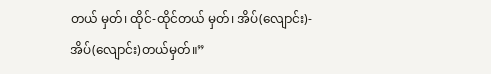တယ် မှတ်၊ ထိုင်-ထိုင်တယ် မှတ်၊ အိပ်(လျောင်း)-
အိပ်(လျောင်း)တယ်မှတ်။”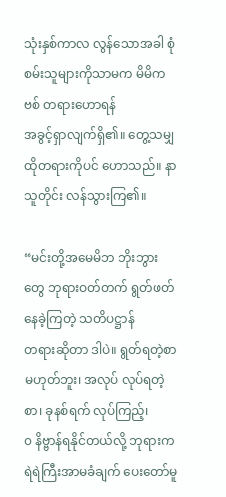သုံးနှစ်ကာလ လွန်သောအခါ စုံစမ်းသူများကိုသာမက မိမိကဗစ် တရားဟောရန်
အခွင့်ရှာလျက်ရှိ၏။ တွေ့သမျှ ထိုတရားကိုပင် ဟောသည်။ နာသူတိုင်း လန်သွားကြ၏။

“မင်းတို့အမေမိဘ ဘိုးဘွားတွေ ဘုရားဝတ်တက် ရွတ်ဖတ်နေခဲ့ကြတဲ့ သတိပဋ္ဌာန်
တရားဆိုတာ ဒါပဲ။ ရွတ်ရတဲ့စာ မဟုတ်ဘူး၊ အလုပ် လုပ်ရတဲ့စာ၊ ခုနစ်ရက် လုပ်ကြည့်၊
၀ နိဗ္ဗာန်ရနိုင်တယ်လို့ ဘုရားက ရဲရဲကြီးအာမခံချက် ပေးတော်မူ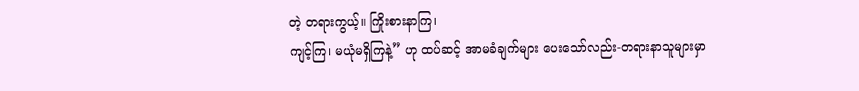တဲ့ တရားကွယ့်။ ကြိုးစားနာကြ၊
ကျင့်ကြ၊ မယုံမရှိကြနဲ့” ဟု ထပ်ဆင့် အာမခံချက်များ ပေးသော်လည်း-တရားနာသူများမှာ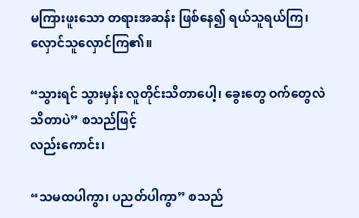မကြားဖူးသော တရားအဆန်း ဖြစ်နေ၍ ရယ်သူရယ်ကြ၊ လှောင်သူလှောင်ကြ၏။

“သွားရင် သွားမှန်း လူတိုင်းသိတာပေါ့၊ ခွေးတွေ ဝက်တွေလဲ သိတာပဲ” စသည်ဖြင့်
လည်းကောင်း၊

“သမထပါကွာ၊ ပညတ်ပါကွာ” စသည်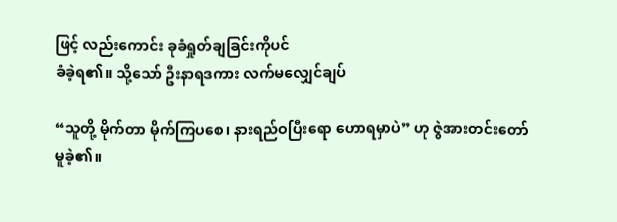ဖြင့် လည်းကောင်း ခုခံရှုတ်ချခြင်းကိုပင်
ခံခဲ့ရ၏။ သို့သော် ဦးနာရဒကား လက်မလျှေင်ချပ်

“သူတို့ မိုက်တာ မိုက်ကြပစေ၊ နားရည်ဝပြီးရော ဟောရမှာပဲ” ဟု ဇွဲအားတင်းတော်
မူခဲ့၏။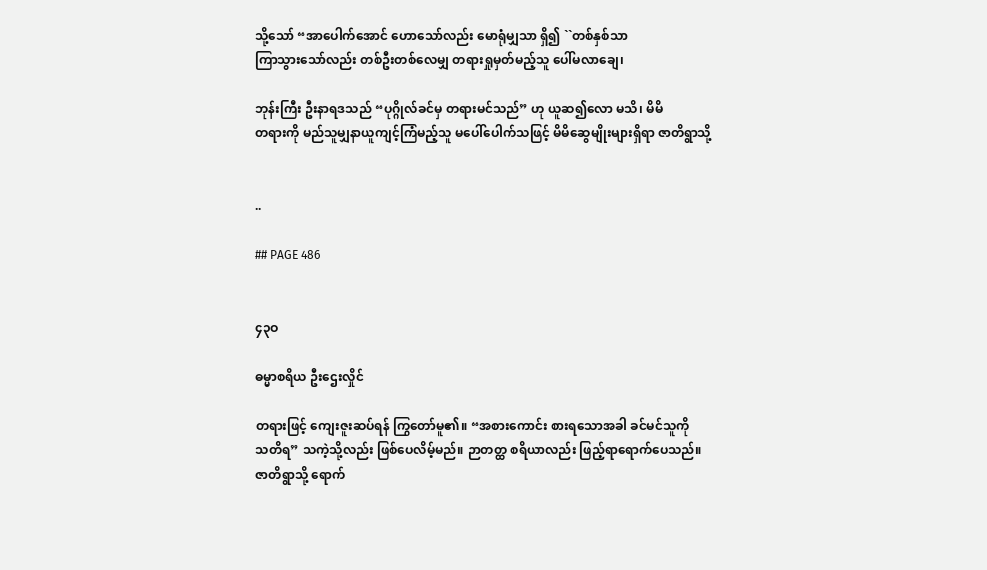သို့သော် “အာပေါက်အောင် ဟောသော်လည်း မောရုံမျှသာ ရှိ၍ ``တစ်နှစ်သာ
ကြာသွားသော်လည်း တစ်ဦးတစ်လေမျှ တရားရှုမှတ်မည့်သူ ပေါ်မလာချေ၊

ဘုန်းကြီး ဦးနာရဒသည် “ပုဂ္ဂိုလ်ခင်မှ တရားမင်သည်” ဟု ယူဆ၍လော မသိ၊ မိမိ
တရားကို မည်သူမျှနာယူကျင့်ကြံမည့်သူ မပေါ်ပေါက်သဖြင့် မိမိဆွေမျိုးများရှိရာ ဇာတိရွာသို့


..

## PAGE 486


၄၃ဝ

ဓမ္မာစရိယ ဦးဌေးလှိုင်

တရားဖြင့် ကျေးဇူးဆပ်ရန် ကြွတော်မူ၏။ “အစားကောင်း စားရသောအခါ ခင်မင်သူကို
သတိရ” သကဲ့သို့လည်း ဖြစ်ပေလိမ့်မည်။ ဉာတတ္ထ စရိယာလည်း ဖြည့်ရာရောက်ပေသည်။
ဇာတိရွာသို့ ရောက်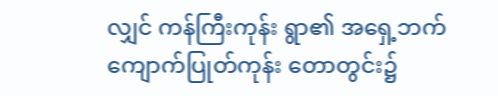လျှင် ကန်ကြီးကုန်း ရွာ၏ အရှေ့ဘက် ကျောက်ပြုတ်ကုန်း တောတွင်း၌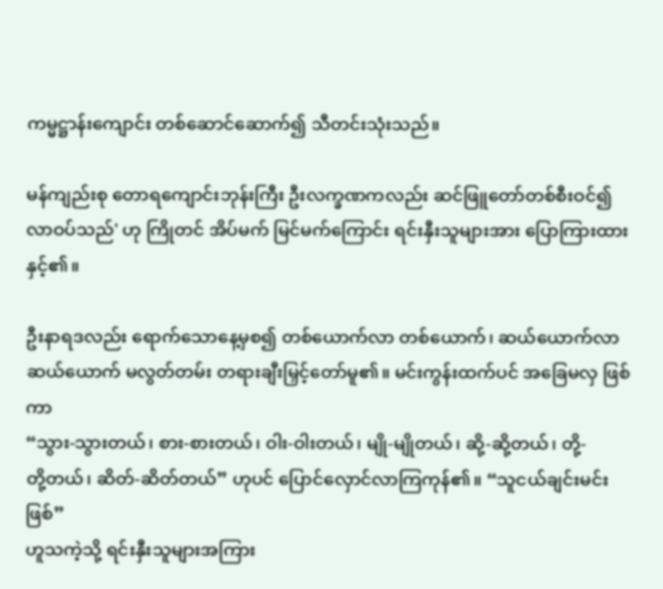ကမ္မဋ္ဌာန်းကျောင်း တစ်ဆောင်ဆောက်၍ သီတင်းသုံးသည်။

မန်ကျည်းစု တောရကျောင်းဘုန်းကြီး ဦးလက္ခဏကလည်း ဆင်ဖြူတော်တစ်စီးဝင်၍
လာဝပ်သည်' ဟု ကြိုတင် အိပ်မက် မြင်မက်ကြောင်း ရင်းနှီးသူများအား ပြောကြားထားနှင့်၏။

ဦးနာရဒလည်း ရောက်သောနေ့မှစ၍ တစ်ယောက်လာ တစ်ယောက်၊ ဆယ်ယောက်လာ
ဆယ်ယောက် မလွတ်တမ်း တရားချီးမြှင့်တော်မူ၏။ မင်းကွန်းထက်ပင် အခြေမလှ ဖြစ်ကာ
“သွား-သွားတယ်၊ စား-စားတယ်၊ ဝါး-ဝါးတယ်၊ မျို-မျိုတယ်၊ ဆို့-ဆို့တယ်၊ တို့-
တို့တယ်၊ ဆိတ်-ဆိတ်တယ်” ဟုပင် ပြောင်လှောင်လာကြကုန်၏။ “သူငယ်ချင်းမင်းဖြစ်”
ဟူသကဲ့သို့ ရင်းနှီးသူများအကြား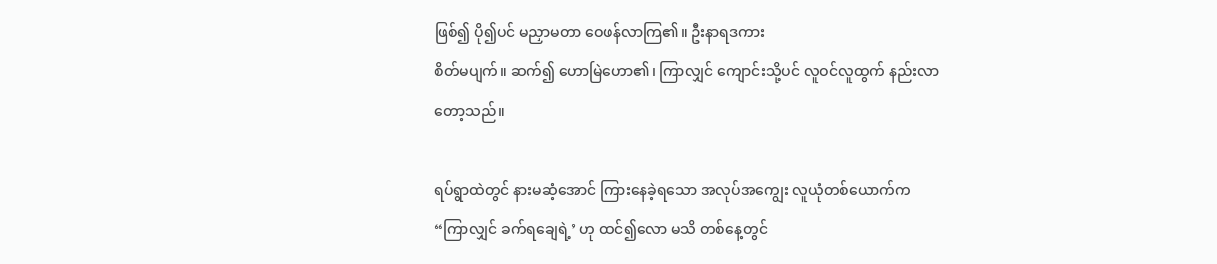ဖြစ်၍ ပို၍ပင် မညှာမတာ ဝေဖန်လာကြ၏။ ဦးနာရဒကား
စိတ်မပျက်။ ဆက်၍ ဟောမြဲဟော၏၊ ကြာလျှင် ကျောင်းသို့ပင် လူဝင်လူထွက် နည်းလာ
တော့သည်။

ရပ်ရွာထဲတွင် နားမဆံ့အောင် ကြားနေခဲ့ရသော အလုပ်အကျွေး လူယုံတစ်ယောက်က
“ကြာလျှင် ခက်ရချေရဲ့’ ဟု ထင်၍လော မသိ တစ်နေ့တွင်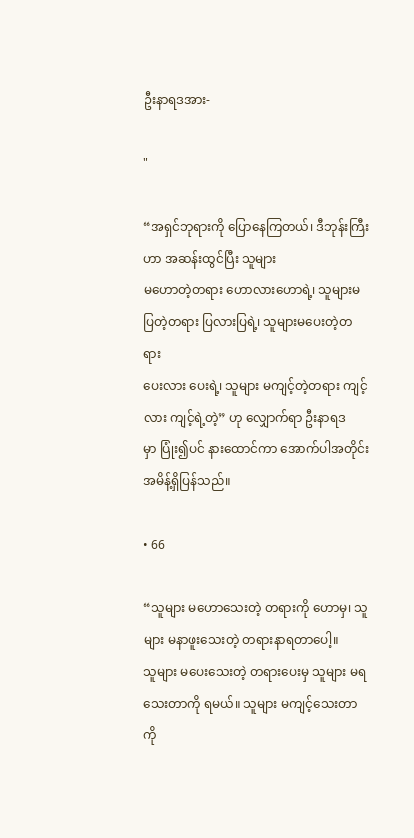ဦးနာရဒအား-

"

“အရှင်ဘုရားကို ပြောနေကြတယ်၊ ဒီဘုန်းကြီးဟာ အဆန်းထွင်ပြီး သူများ
မဟောတဲ့တရား ဟောလားဟောရဲ့၊ သူများမပြတဲ့တရား ပြလားပြရဲ့၊ သူများမပေးတဲ့တရား
ပေးလား ပေးရဲ့၊ သူများ မကျင့်တဲ့တရား ကျင့်လား ကျင့်ရဲ့တဲ့” ဟု လျှောက်ရာ ဦးနာရဒ
မှာ ပြုံး၍ပင် နားထောင်ကာ အောက်ပါအတိုင်း အမိန့်ရှိပြန်သည်။

• 66

“သူများ မဟောသေးတဲ့ တရားကို ဟောမှ၊ သူများ မနာဖူးသေးတဲ့ တရားနာရတာပေါ့။
သူများ မပေးသေးတဲ့ တရားပေးမှ သူများ မရသေးတာကို ရမယ်။ သူများ မကျင့်သေးတာကို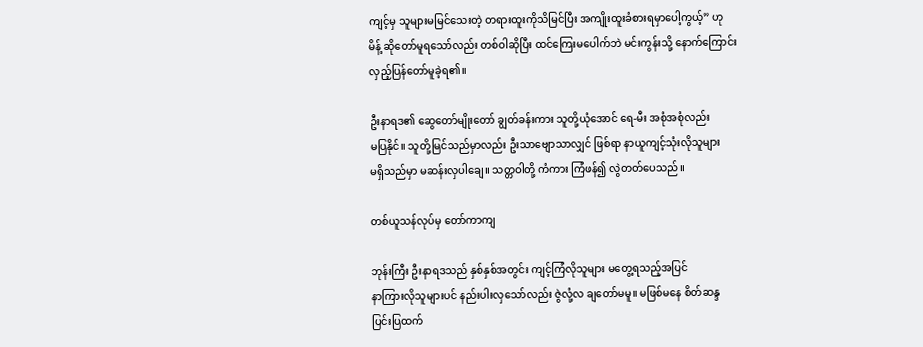ကျင့်မှ သူများမမြင်သေးတဲ့ တရားထူးကိုသိမြင်ပြီး အကျိုးထူးခံစားရမှာပေါ့ကွယ့်” ဟု
မိန့် ဆိုတော်မူရသော်လည်း တစ်ဝါဆိုပြီး ထင်ကြေးမပေါက်ဘဲ မင်းကွန်းသို့ နောက်ကြောင်း
လှည့်ပြန်တော်မူခဲ့ရ၏။

ဦးနာရဒ၏ ဆွေတော်မျိုးတော် ချွတ်ခန်းကား သူတို့ယုံအောင် ရေ-မီး အစုံအစုံလည်း
မပြနိုင်။ သူတို့မြင်သည်မှာလည်း ဦးသာဗျောသာလျှင် ဖြစ်ရာ နာယူကျင့်သုံးလိုသူများ
မရှိသည်မှာ မဆန်းလှပါချေ။ သတ္တဝါတို့ ကံကား ကြံဖန်၍ လွဲတတ်ပေသည်။

တစ်ယူသန်လုပ်မှ တော်ကာကျ

ဘုန်းကြီး ဦးနာရဒသည် နှစ်နှစ်အတွင်း ကျင့်ကြံလိုသူများ မတွေ့ရသည့်အပြင်
နာကြားလိုသူများပင် နည်းပါးလှသော်လည်း ဇွဲလုံ့လ ချတော်မမူ။ မဖြစ်မနေ စိတ်ဆန္ဒ
ပြင်းပြထက်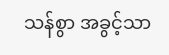သန်စွာ အခွင့်သာ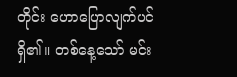တိုင်း ဟောပြောလျက်ပင် ရှိ၏။ တစ်နေ့သော် မင်း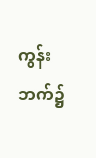ကွန်းဘက်၌